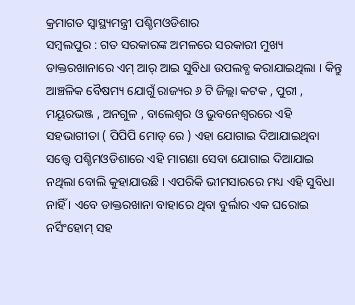କ୍ରମାଗତ ସ୍ବାସ୍ଥ୍ୟମନ୍ତ୍ରୀ ପଶ୍ଚିମଓଡିଶାର
ସମ୍ବଲପୁର : ଗତ ସରକାରଙ୍କ ଅମଳରେ ସରକାରୀ ମୁଖ୍ୟ ଡାକ୍ତରଖାନାରେ ଏମ୍ ଆର୍ ଆଇ ସୁବିଧା ଉପଲବ୍ଧ କରାଯାଇଥିଲା । କିନ୍ତୁ ଆଞ୍ଚଳିକ ବୈଷମ୍ୟ ଯୋଗୁଁ ରାଜ୍ୟର ୬ ଟି ଜିଲ୍ଲା କଟକ , ପୁରୀ , ମୟୂରଭଞ୍ଜ , ଅନଗୁଳ , ବାଲେଶ୍ବର ଓ ଭୁବନେଶ୍ବରରେ ଏହି ସହଭାଗୀତା ( ପିପିପି ମୋଡ୍ ରେ ) ଏହା ଯୋଗାଇ ଦିଆଯାଇଥିବା ସତ୍ତ୍ୱେ ପଶ୍ଚିମଓଡିଶାରେ ଏହି ମାଗଣା ସେବା ଯୋଗାଇ ଦିଆଯାଇ ନଥିଲା ବୋଲି କୁହାଯାଉଛି । ଏପରିକି ଭୀମସାରରେ ମଧ୍ୟ ଏହି ସୁବିଧା ନାହିଁ । ଏବେ ଡାକ୍ତରଖାନା ବାହାରେ ଥିବା ବୁର୍ଲାର ଏକ ଘରୋଇ ନର୍ସିଂହୋମ୍ ସହ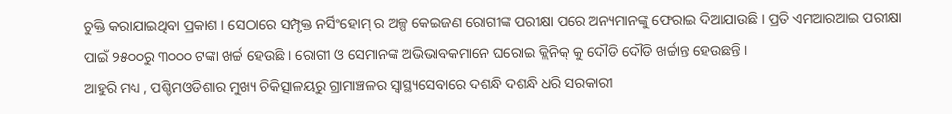ଚୁକ୍ତି କରାଯାଇଥିବା ପ୍ରକାଶ । ସେଠାରେ ସମ୍ପୃକ୍ତ ନର୍ସିଂହୋମ୍ ର ଅଳ୍ପ କେଇଜଣ ରୋଗୀଙ୍କ ପରୀକ୍ଷା ପରେ ଅନ୍ୟମାନଙ୍କୁ ଫେରାଇ ଦିଆଯାଉଛି । ପ୍ରତି ଏମଆରଆଇ ପରୀକ୍ଷା ପାଇଁ ୨୫୦୦ରୁ ୩୦୦୦ ଟଙ୍କା ଖର୍ଚ୍ଚ ହେଉଛି । ରୋଗୀ ଓ ସେମାନଙ୍କ ଅଭିଭାବକମାନେ ଘରୋଇ କ୍ଲିନିକ୍ କୁ ଦୌଡି ଦୌଡି ଖର୍ଚ୍ଚାନ୍ତ ହେଉଛନ୍ତି ।
ଆହୁରି ମଧ୍ୟ , ପଶ୍ଚିମଓଡିଶାର ମୁଖ୍ୟ ଚିକିତ୍ସାଳୟରୁ ଗ୍ରାମାଞ୍ଚଳର ସ୍ବାସ୍ଥ୍ୟସେବାରେ ଦଶନ୍ଧି ଦଶନ୍ଧି ଧରି ସରକାରୀ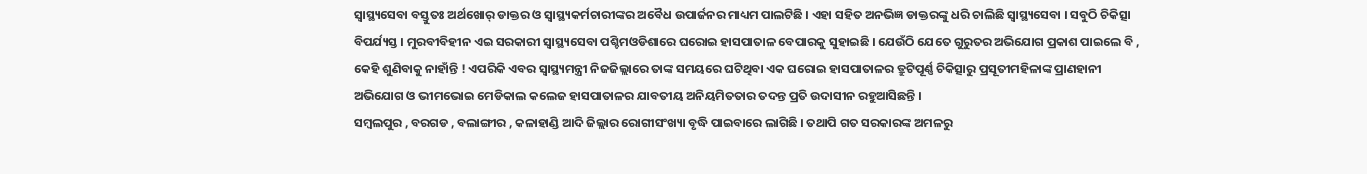ସ୍ବାସ୍ଥ୍ୟସେବା ବସ୍ତୁତଃ ଅର୍ଥଖୋର୍ ଡାକ୍ତର ଓ ସ୍ୱାସ୍ଥ୍ୟକର୍ମଚାରୀଙ୍କର ଅବୈଧ ଉପାର୍ଜନର ମାଧ୍ୟମ ପାଲଟିଛି । ଏହା ସହିତ ଅନଭିଜ୍ଞ ଡାକ୍ତରଙ୍କୁ ଧରି ଚାଲିଛି ସ୍ବାସ୍ଥ୍ୟସେବା । ସବୁଠି ଚିକିତ୍ସା ବିପର୍ଯ୍ୟସ୍ତ । ମୁରବୀବିହୀନ ଏଇ ସରକାରୀ ସ୍ବାସ୍ଥ୍ୟସେବା ପଶ୍ଚିମଓଡିଶାରେ ଘରୋଇ ହାସପାତାଳ ବେପାରକୁ ସୁହାଇଛି । ଯେଉଁଠି ଯେତେ ଗୁରୁତର ଅଭିଯୋଗ ପ୍ରକାଶ ପାଇଲେ ବି , କେହି ଶୁଣିବାକୁ ନାହାଁନ୍ତି ! ଏପରିକି ଏବର ସ୍ବାସ୍ଥ୍ୟମନ୍ତ୍ରୀ ନିଜଜିଲ୍ଲାରେ ତାଙ୍କ ସମୟରେ ଘଟିଥିବା ଏକ ଘରୋଇ ହାସପାତାଳର ତ୍ରୁଟିପୂର୍ଣ୍ଣ ଚିକିତ୍ସାରୁ ପ୍ରସୂତୀମହିଳାଙ୍କ ପ୍ରାଣହାନୀ ଅଭିଯୋଗ ଓ ଭୀମଭୋଇ ମେଡିକାଲ କଲେଜ ହାସପାତାଳର ଯାବତୀୟ ଅନିୟମିତତାର ତଦନ୍ତ ପ୍ରତି ଉଦାସୀନ ରହୁଆସିଛନ୍ତି ।
ସମ୍ବଲପୁର , ବରଗଡ , ବଲାଙ୍ଗୀର , କଳାହାଣ୍ଡି ଆଦି ଜିଲ୍ଲାର ରୋଗୀସଂଖ୍ୟା ବୃଦ୍ଧି ପାଇବାରେ ଲାଗିଛି । ତଥାପି ଗତ ସରକାରଙ୍କ ଅମଳରୁ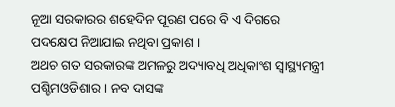ନୂଆ ସରକାରର ଶହେଦିନ ପୂରଣ ପରେ ବି ଏ ଦିଗରେ ପଦକ୍ଷେପ ନିଆଯାଇ ନଥିବା ପ୍ରକାଶ ।
ଅଥଚ ଗତ ସରକାରଙ୍କ ଅମଳରୁ ଅଦ୍ୟାବଧି ଅଧିକାଂଶ ସ୍ବାସ୍ଥ୍ୟମନ୍ତ୍ରୀ ପଶ୍ଚିମଓଡିଶାର । ନବ ଦାସଙ୍କ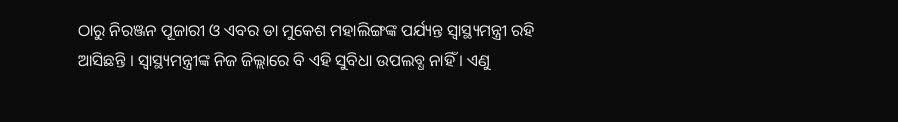ଠାରୁ ନିରଞ୍ଜନ ପୂଜାରୀ ଓ ଏବର ଡା ମୁକେଶ ମହାଲିଙ୍ଗଙ୍କ ପର୍ଯ୍ୟନ୍ତ ସ୍ବାସ୍ଥ୍ୟମନ୍ତ୍ରୀ ରହି ଆସିଛନ୍ତି । ସ୍ବାସ୍ଥ୍ୟମନ୍ତ୍ରୀଙ୍କ ନିଜ ଜିଲ୍ଲାରେ ବି ଏହି ସୁବିଧା ଉପଲବ୍ଧ ନାହିଁ । ଏଣୁ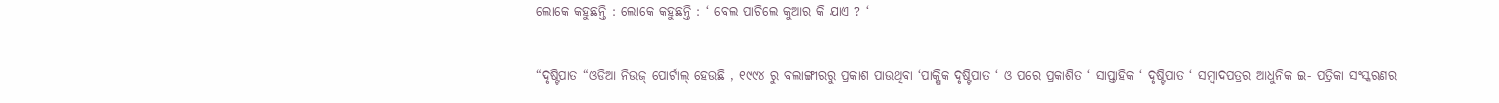ଲୋକେ କହୁଛନ୍ତି : ଲୋକେ କହୁଛନ୍ତି : ‘ ବେଲ ପାଚିଲେ କୁଆର କି ଯାଏ ? ‘


“ଦୃଷ୍ଟିପାତ “ଓଡିଆ ନିଉଜ୍ ପୋର୍ଟାଲ୍ ହେଉଛି , ୧୯୯୪ ରୁ ବଲାଙ୍ଗୀରରୁ ପ୍ରକାଶ ପାଉଥିବା ‘ପାକ୍ଷିକ ଦୃଷ୍ଟିପାତ ‘ ଓ ପରେ ପ୍ରକାଶିତ ‘ ସାପ୍ତାହିକ ‘ ଦୃଷ୍ଟିପାତ ‘ ସମ୍ବାଦପତ୍ରର ଆଧୁନିକ ଇ- ପତ୍ରିକା ସଂସ୍କରଣର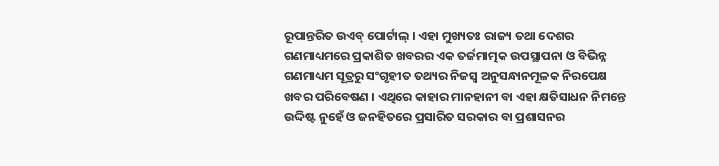ରୂପାନ୍ତରିତ ଉଏବ୍ ପୋର୍ଟାଲ୍ । ଏହା ମୁଖ୍ୟତଃ ରାଜ୍ୟ ତଥା ଦେଶର ଗଣମାଧ୍ୟମରେ ପ୍ରକାଶିତ ଖବରର ଏକ ତର୍ଜମାତ୍ମକ ଉପସ୍ଥାପନା ଓ ବିଭିନ୍ନ ଗଣମାଧ୍ୟମ ସୂତ୍ରରୁ ସଂଗୃହୀତ ତଥ୍ୟର ନିଜସ୍ୱ ଅନୁସନ୍ଧାନମୂଳକ ନିରପେକ୍ଷ ଖବର ପରିବେଷଣ । ଏଥିରେ କାହାର ମାନହାନୀ ବା ଏହା କ୍ଷତିସାଧନ ନିମନ୍ତେ ଉଦ୍ଦିଷ୍ଟ ନୁହେଁ ଓ ଜନହିତରେ ପ୍ରସାରିତ ସରକାର ବା ପ୍ରଶାସନର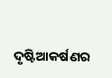ଦୃଷ୍ଟିଆକର୍ଷଣର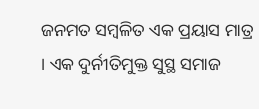ଜନମତ ସମ୍ବଳିତ ଏକ ପ୍ରୟାସ ମାତ୍ର । ଏକ ଦୁର୍ନୀତିମୁକ୍ତ ସୁସ୍ଥ ସମାଜ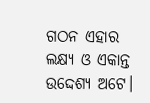ଗଠନ ଏହାର ଲକ୍ଷ୍ୟ ଓ ଏକାନ୍ତ ଉଦ୍ଦେଶ୍ୟ ଅଟେ।